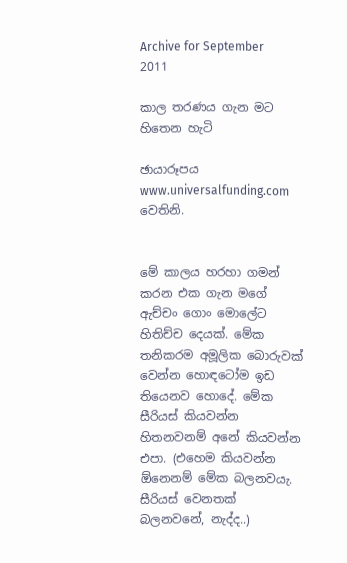Archive for September 2011

කාල තරණය ගැන මට හිතෙන හැටි

ඡායාරූපය www.universalfunding.com වෙතිනි.


මේ කාලය හරහා ගමන් කරන එක ගැන මගේ ඇච්චං ගොං මොලේට හිතිච්ච දෙයක්. මේක තනිකරම අමූලික බොරුවක් වෙන්න හොඳටෝම ඉඩ තියෙනව හොදේ. මේක සීරියස් කියවන්න හිතනවනම් අනේ කියවන්න එපා. (එහෙම කියවන්න ඕනෙනම් මේක බලනවයැ. සීරියස් වෙනතක් බලනවනේ, නැද්ද..)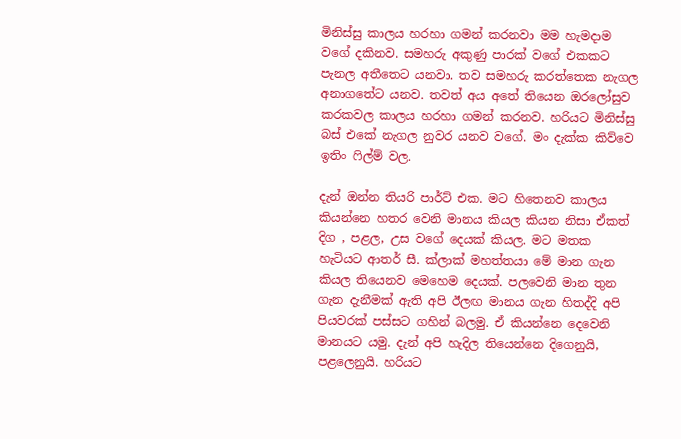මිනිස්සු කාලය හරහා ගමන් කරනවා මම හැමදාම වගේ දකිනව. සමහරු අකුණු පාරක් වගේ එකකට පැනල අතීතෙට යනවා. තව සමහරු කරත්තෙක නැගල අනාගතේට යනව. තවත් අය අතේ තියෙන ඔරලෝසුව කරකවල කාලය හරහා ගමන් කරනව. හරියට මිනිස්සු බස් එකේ නැගල නුවර යනව වගේ. මං දැක්ක කිව්වෙ ඉතිං ෆිල්ම් වල.

දැන් ඔන්න තියරි පාර්ට් එක. මට හිතෙනව කාලය කියන්නෙ හතර වෙනි මානය කියල කියන නිසා ඒකත් දිග , පළල, උස වගේ දෙයක් කියල. මට මතක හැටියට ආතර් සී. ක්ලාක් මහත්තයා මේ මාන ගැන කියල තියෙනව මෙහෙම දෙයක්. පලවෙනි මාන තුන ගැන දැනීමක් ඇති අපි ඊලඟ මානය ගැන හිතද්දි අපි පියවරක් පස්සට ගහින් බලමු. ඒ කියන්නෙ දෙවෙනි මානයට යමු. දැන් අපි හැදිල තියෙන්නෙ දිගෙනුයි, පළලෙනුයි. හරියට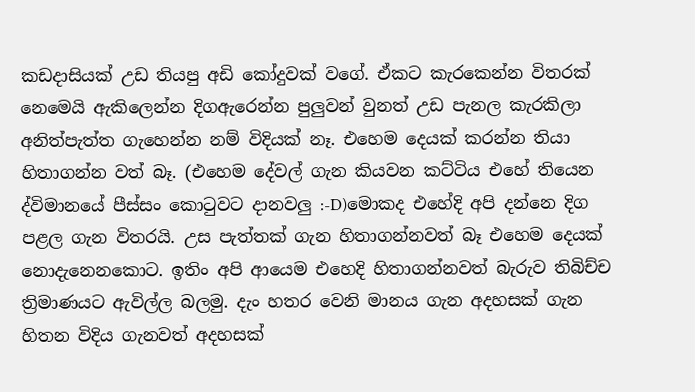කඩදාසියක් උඩ තියපු අඩි කෝදුවක් වගේ. ඒකට කැරකෙන්න විතරක් නෙමෙයි ඇකිලෙන්න දිගඇරෙන්න පුලුවන් වුනත් උඩ පැනල කැරකිලා අනිත්පැත්ත ගැහෙන්න නම් විදියක් නෑ. එහෙම දෙයක් කරන්න තියා හිතාගන්න වත් බෑ. (එහෙම දේවල් ගැන කියවන කට්ටිය එහේ තියෙන ද්විමානයේ පීස්සං කොටුවට දානවලු :-D)මොකද එහේදි අපි දන්නෙ දිග පළල ගැන විතරයි. උස පැත්තක් ගැන හිතාගන්නවත් බෑ එහෙම දෙයක් නොදැනෙනකොට. ඉතිං අපි ආයෙම එහෙදි හිතාගන්නවත් බැරුව තිබිච්ච ත්‍රිමාණයට ඇවිල්ල බලමු. දැං හතර වෙනි මානය ගැන අදහසක් ගැන හිතන විදිය ගැනවත් අදහසක්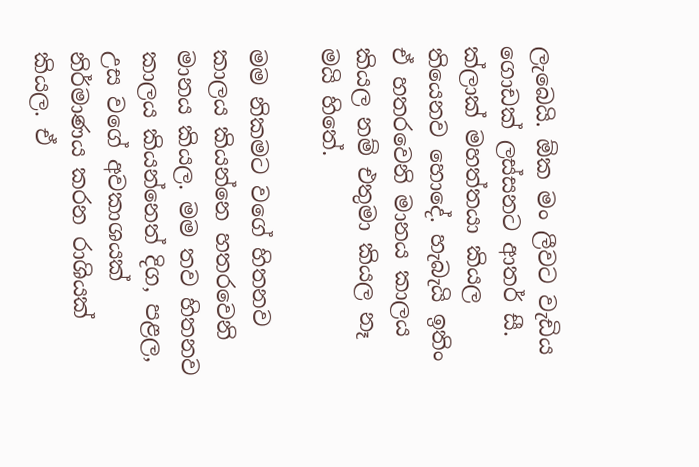ලැබෙයි. ඕක මං ලීවට වැඩිය ගොඩක් ලස්සනට ආතර් සී. ක්ලාක් මහත්තයා කියල තියෙනව හොදේ. හැබැයි ඉතිං ඒ හතරවෙනි මානය කාලය කියල නම් එතුමා කියල නෑ මයි හිතේ.

මම නිකමට වගේ හිතනව කාලය කියන්නෙ හතරවෙනි මානය කියල. මම තව හිතනව කාලය කියන්නෙත් දිග, පළල, උස වගේ අවකාශයක් නිර්මාණය කරන රාශියක් කියල. ඒ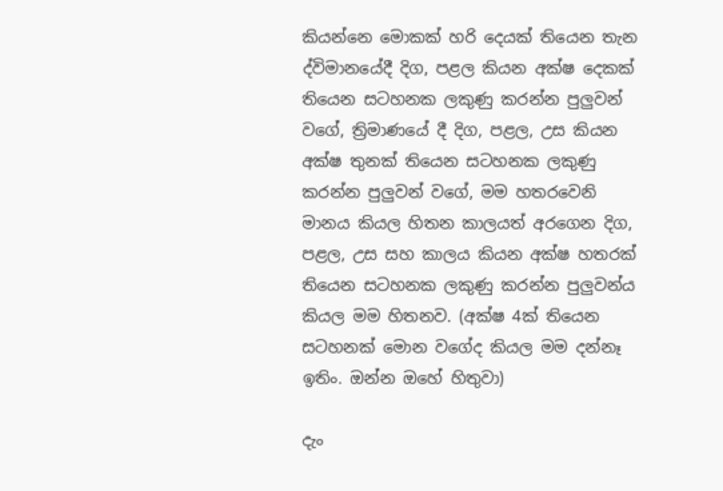කියන්නෙ මොකක් හරි දෙයක් තියෙන තැන ද්විමානයේදී දිග, පළල කියන අක්ෂ දෙකක් තියෙන සටහනක ලකුණු කරන්න පුලුවන් වගේ, ත්‍රිමාණයේ දී දිග, පළල, උස කියන අක්ෂ තුනක් තියෙන සටහනක ලකුණු කරන්න පුලුවන් වගේ, මම හතරවෙනි මානය කියල හිතන කාලයත් අරගෙන දිග, පළල, උස සහ කාලය කියන අක්ෂ හතරක් තියෙන සටහනක ලකුණු කරන්න පුලුවන්ය කියල මම හිතනව. (අක්ෂ 4ක් තියෙන සටහනක් මොන වගේද කියල මම දන්නෑ ඉතිං. ඔන්න ඔහේ හිතුවා)

දැං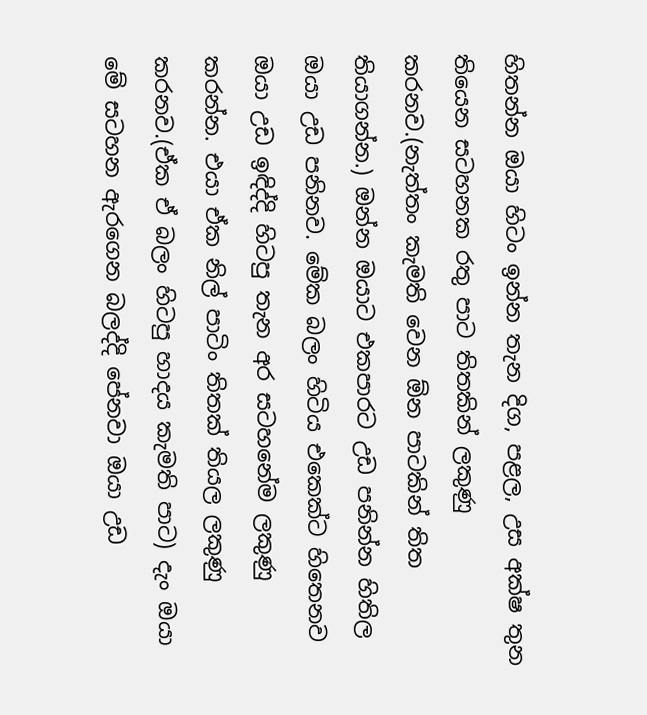හිතන්න ඔයා හිටං ඉන්න තැන දිග, පළල, උස අක්ෂ තුන තියෙන සටහනක රතු පාට තිතකින් ලකුණු කරනව.(නැත්තං කැමති වෙන ඕන පාටකින් තිත තියාගන්න.) ඔන්න ඔයාට එකපාරට උඩ පනින්න හිතිල ඔයා උඩ පනිනව. මේක බලං හිටිය එකෙක්ට හිතෙනව ඔයා උඩ ඉඳිද්දි හිටපු තැන අර සටහනේම ලකුණු කරන්න. එයා ඒක නිල් පාටිං තිතක් තියල ලකුණු කරනව.(ඒක ඒ බලං හිටපු හාදය කැමති පාට) දැං ඔයා මේ සටහන ඇරගෙන බලද්දි පේනවා ඔයා උඩ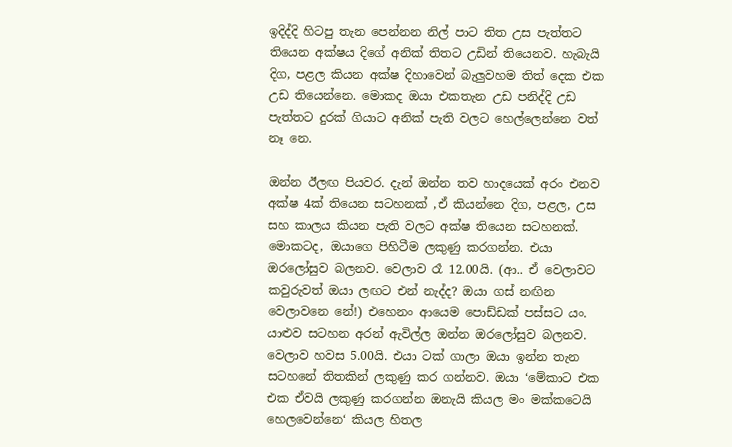ඉදිද්දි හිටපු තැන පෙන්නන නිල් පාට තිත උස පැත්තට තියෙන අක්ෂය දිගේ අනික් තිතට උඩින් තියෙනව. හැබැයි දිග, පළල කියන අක්ෂ දිහාවෙන් බැලුවහම තිත් දෙක එක උඩ තියෙන්නෙ. මොකද ඔයා එකතැන උඩ පනිද්දි උඩ පැත්තට දුරක් ගියාට අනික් පැති වලට හෙල්ලෙන්නෙ වත් නෑ නෙ.

ඔන්න ඊලඟ පියවර. දැන් ඔන්න තව හාදයෙක් අරං එනව අක්ෂ 4ක් තියෙන සටහනක් ,ඒ කියන්නෙ දිග, පළල, උස සහ කාලය කියන පැති වලට අක්ෂ තියෙන සටහනක්. මොකටද, ඔයාගෙ පිහිටීම ලකුණු කරගන්න. එයා ඔරලෝසුව බලනව. වෙලාව රෑ 12.00යි. (ආ.. ඒ වෙලාවට කවුරුවත් ඔයා ලඟට එන් නැද්ද? ඔයා ගස් නඟින වෙලාවනෙ නේ!) එහෙනං ආයෙම පොඩ්ඩක් පස්සට යං. යාළුව සටහන අරන් ඇවිල්ල ඔන්න ඔරලෝසුව බලනව. වෙලාව හවස 5.00යි. එයා ටක් ගාලා ඔයා ඉන්න තැන සටහනේ තිතකින් ලකුණු කර ගන්නව. ඔයා ‘මේකාට එක එක ඒවයි ලකුණු කරගන්න ඔනැයි කියල මං මක්කටෙයි හෙලවෙන්නෙ‘ කියල හිතල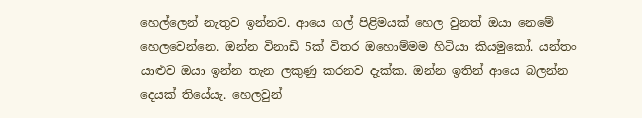හෙල්ලෙන් නැතුව ඉන්නව. ආයෙ ගල් පිළිමයක් හෙල වුනත් ඔයා නෙමේ හෙලවෙන්නෙ. ඔන්න විනාඩි 5ක් විතර ඔහොම්මම හිටියා කියමුකෝ. යන්තං යාළුව ඔයා ඉන්න තැන ලකුණු කරනව දැක්ක. ඔන්න ඉතින් ආයෙ බලන්න දෙයක් තියේයැ. හෙලවුන්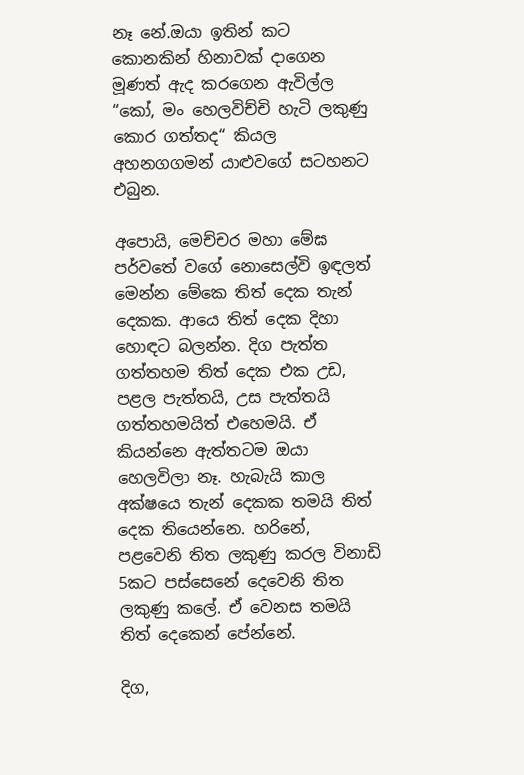නෑ නේ.ඔයා ඉතින් කට කොනකින් හිනාවක් දාගෙන මූණත් ඇද කරගෙන ඇවිල්ල “කෝ, මං හෙලවිච්චි හැටි ලකුණු කොර ගත්තද“ කියල අහනගගමන් යාළුවගේ සටහනට එබුන.

අපොයි, මෙච්චර මහා මේඝ පර්වතේ වගේ නොසෙල්වි ඉඳලත් මෙන්න මේකෙ තිත් දෙක තැන් දෙකක. ආයෙ තිත් දෙක දිහා හොඳට බලන්න. දිග පැත්ත ගත්තහම තිත් දෙක එක උඩ, පළල පැත්තයි, උස පැත්තයි ගත්තහමයිත් එහෙමයි. ඒ කියන්නෙ ඇත්තටම ඔයා හෙලවිලා නෑ. හැබැයි කාල අක්ෂයෙ තැන් දෙකක තමයි තිත් දෙක තියෙන්නෙ. හරිනේ, පළවෙනි තිත ලකුණු කරල විනාඩි 5කට පස්සෙනේ දෙවෙනි තිත ලකුණු කලේ. ඒ වෙනස තමයි තිත් දෙකෙන් පේන්නේ.

දිග,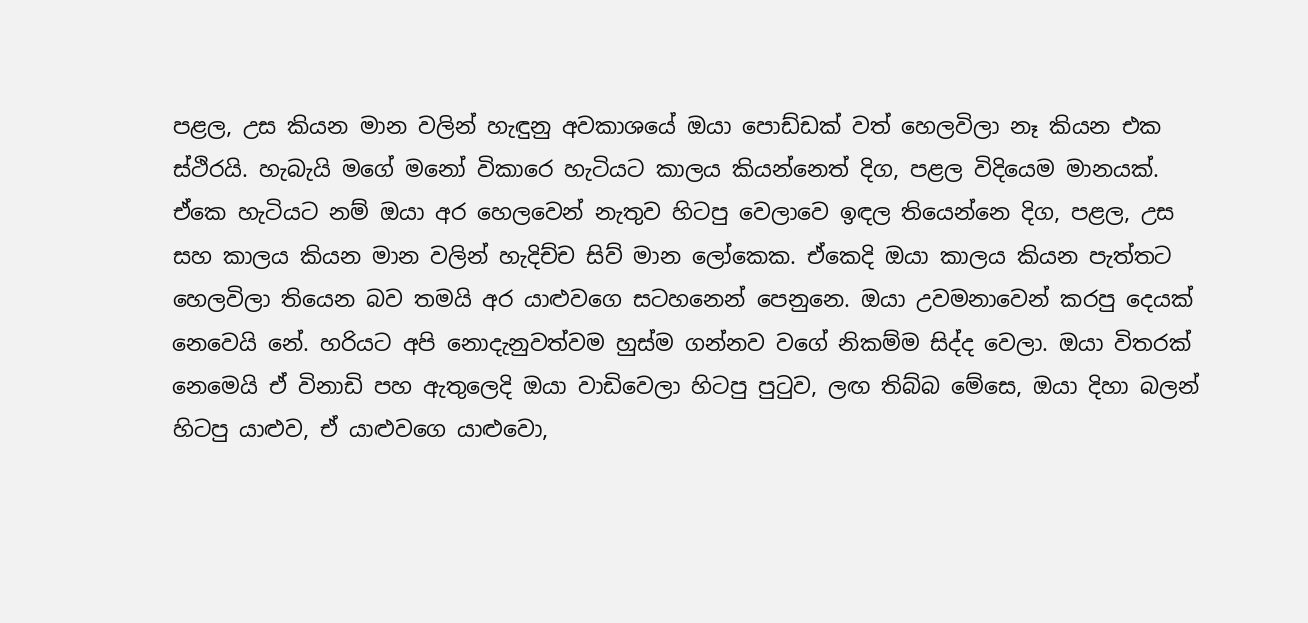පළල, උස කියන මාන වලින් හැඳුනු අවකාශයේ ඔයා පොඩ්ඩක් වත් හෙලවිලා නෑ කියන එක ස්ථිරයි. හැබැයි මගේ මනෝ විකාරෙ හැටියට කාලය කියන්නෙත් දිග, පළල විදියෙම මානයක්. ඒකෙ හැටියට නම් ඔයා අර හෙලවෙන් නැතුව හිටපු වෙලාවෙ ඉඳල තියෙන්නෙ දිග, පළල, උස සහ කාලය කියන මාන වලින් හැදිච්ච සිව් මාන ලෝකෙක. ඒකෙදි ඔයා කාලය කියන පැත්තට හෙලවිලා තියෙන බව තමයි අර යාළුවගෙ සටහනෙන් පෙනුනෙ. ඔයා උවමනාවෙන් කරපු දෙයක් නෙවෙයි නේ. හරියට අපි නොදැනුවත්වම හුස්ම ගන්නව වගේ නිකම්ම සිද්ද වෙලා. ඔයා විතරක් නෙමෙයි ඒ විනාඩි පහ ඇතුලෙදි ඔයා වාඩිවෙලා හිටපු පුටුව, ලඟ තිබ්බ මේසෙ, ඔයා දිහා බලන් හිටපු යාළුව, ඒ යාළුවගෙ යාළුවො,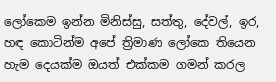ලෝකෙම ඉන්න මිනිස්සු, සත්තු, දේවල්, ඉර, හඳ කොටින්ම අපේ ත්‍රිමාණ ලෝකෙ තියෙන හැම දෙයක්ම ඔයත් එක්කම ගමන් කරල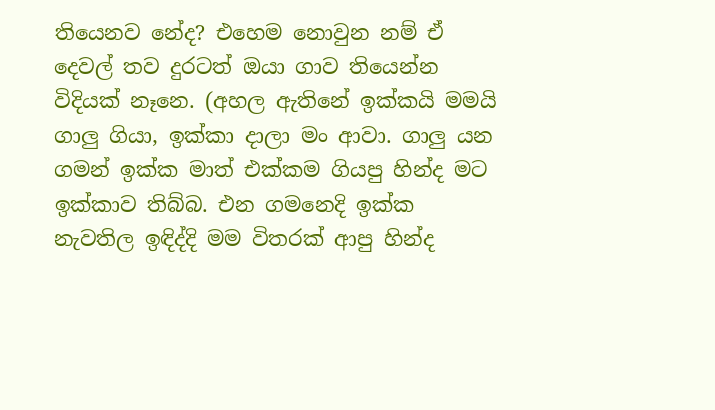තියෙනව නේද? එහෙම නොවුන නම් ඒ දෙවල් තව දුරටත් ඔයා ගාව තියෙන්න විදියක් නෑනෙ. (අහල ඇතිනේ ඉක්කයි මමයි ගාලු ගියා, ඉක්කා දාලා මං ආවා. ගාලු යන ගමන් ඉක්ක මාත් එක්කම ගියපු හින්ද මට ඉක්කාව තිබ්බ. එන ගමනෙදි ඉක්ක නැවතිල ඉඳිද්දි මම විතරක් ආපු හින්ද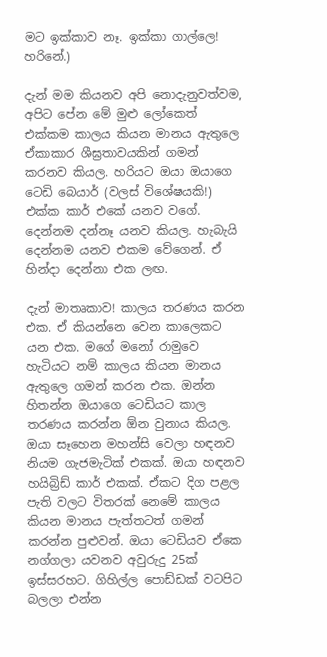මට ඉක්කාව නෑ. ඉක්කා ගාල්ලෙ! හරිනේ.)

දැන් මම කියනව අපි නොදැනුවත්වම, අපිට පේන මේ මුළු ලෝකෙත් එක්කම කාලය කියන මානය ඇතුලෙ ඒකාකාර ශීඝ්‍රතාවයකින් ගමන් කරනව කියල. හරියට ඔයා ඔයාගෙ ටෙඩි බෙයාර් (වලස් විශේෂයකි!) එක්ක කාර් එකේ යනව වගේ. දෙන්නම දන්නෑ යනව කියල. හැබැයි දෙන්නම යනව එකම වේගෙන්. ඒ හින්දා දෙන්නා එක ලඟ.

දැන් මාතෘකාව! කාලය තරණය කරන එක. ඒ කියන්නෙ වෙන කාලෙකට යන එක. මගේ මනෝ රාමුවෙ හැටියට නම් කාලය කියන මානය ඇතුලෙ ගමන් කරන එක. ඔන්න හිතන්න ඔයාගෙ ටෙඩියට කාල තරණය කරන්න ඕන වුනාය කියල. ඔයා සෑහෙන මහන්සි වෙලා හඳනව නියම ගැජමැටික් එකක්. ඔයා හඳනව හයිබ්‍රිඩ් කාර් එකක්. ඒකට දිග පළල පැති වලට විතරක් නෙමේ කාලය කියන මානය පැත්තටත් ගමන් කරන්න පුළුවන්. ඔයා ටෙඩියව ඒකෙ නග්ගලා යවනව අවුරුදු 25ක් ඉස්සරහට. ගිහිල්ල පොඩ්ඩක් වටපිට බලලා එන්න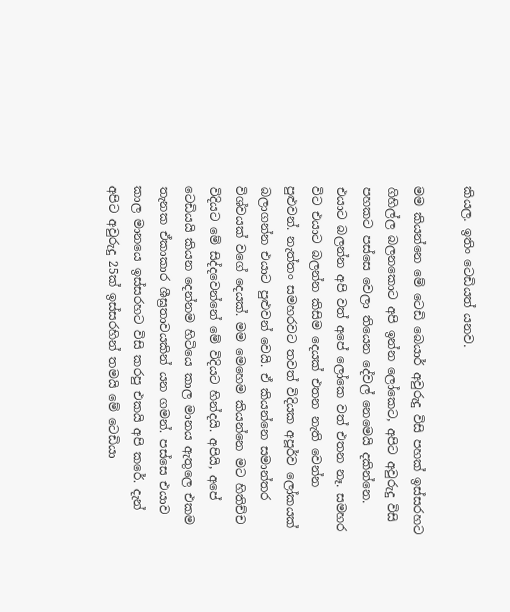කියල. ඉතිං ටෙඩියත් යනව.

මම කියන්නෙ මේ ටෙඩි බෙයාර් අවුරුදු විසි පහක් ඉස්සරහට ගිහිල්ල බලනකොට අපි ඉන්න ලෝකෙට, අපිට අවුරුදු විසි පහකට පස්සෙ වෙලා තියෙන දේවල් නෙමෙයි දකින්නෙ. එයාට බලන්න අපි වත් අපේ ලෝකෙ වත් එතන නෑ. සමහර විට එයාට බලන්න කිසිම දෙයක් එතන නැති වෙන්න පුළුවන්. නැත්තං සමහරවට තවත් විදියක අපූර්ව ලෝකයක් බලාගන්න එයාට පුළුවන් වෙයි. ඒ කියන්නෙ සමාන්තර විශ්වයක් වගේ දෙයක්. මම මෙහෙම කියන්නෙ මට හිතිච්ච විදියට මේ සිද්දවෙන්නේ මේ විදියට හින්දයි. අපියි, අපේ ටෙඩියයි කියන දෙන්නම හිටියෙ කාල මානය ඇතුලෙ එකම තැනක ඒකාකාර ශීඝ්‍රතාවයකින් යන ගමන්. පස්සෙ එයාව කාල මානයෙ ඉස්සරහට විසි කරපු එකයි අපි කරේ. දැන් අපිට අවුරුදු 25ක් ඉස්සරහින් තමයි මේ ටෙඩියා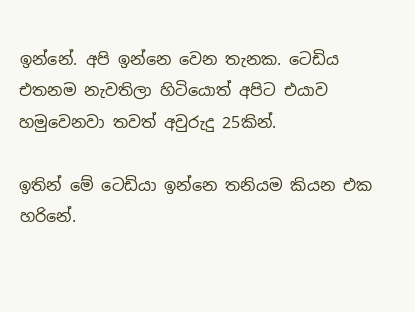ඉන්නේ. අපි ඉන්නෙ වෙන තැනක. ටෙඩිය එතනම නැවතිලා හිටියොත් අපිට එයාව හමුවෙනවා තවත් අවුරුදු 25කින්.

ඉතින් මේ ටෙඩියා ඉන්නෙ තනියම කියන එක හරිනේ.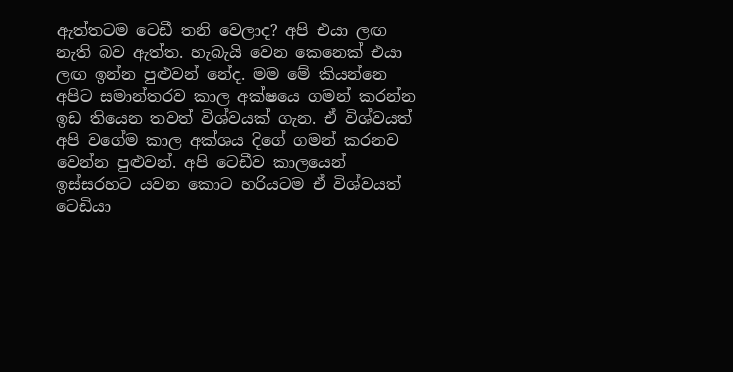ඇත්තටම ටෙඩී තනි වෙලාද? අපි එයා ලඟ නැති බව ඇත්ත. හැබැයි වෙන කෙනෙක් එයා ලඟ ඉන්න පුළුවන් නේද. මම මේ කියන්නෙ අපිට සමාන්තරව කාල අක්ෂයෙ ගමන් කරන්න ඉඩ තියෙන තවත් විශ්වයක් ගැන. ඒ විශ්වයත් අපි වගේම කාල අක්ශය දිගේ ගමන් කරනව වෙන්න පුළුවන්. අපි ටෙඩීව කාලයෙන් ඉස්සරහට යවන කොට හරියටම ඒ විශ්වයත් ටෙඩියා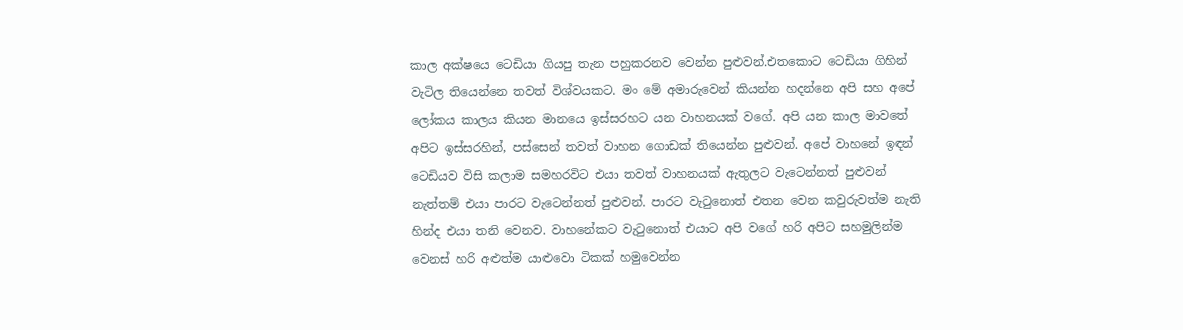කාල අක්ෂයෙ ටෙඩියා ගියපු තැන පහුකරනව වෙන්න පුළුවන්.එතකොට ටෙඩියා ගිහින් වැටිල තියෙන්නෙ තවත් විශ්වයකට. මං මේ අමාරුවෙන් කියන්න හදන්නෙ අපි සහ අපේ ලෝකය කාලය කියන මානයෙ ඉස්සරහට යන වාහනයක් වගේ. අපි යන කාල මාවතේ අපිට ඉස්සරහින්, පස්සෙන් තවත් වාහන ගොඩක් තියෙන්න පුළුවන්. අපේ වාහනේ ඉඳන් ටෙඩියව විසි කලාම සමහරවිට එයා තවත් වාහනයක් ඇතුලට වැටෙන්නත් පුළුවන් නැත්තම් එයා පාරට වැටෙන්නත් පුළුවන්. පාරට වැටුනොත් එතන වෙන කවුරුවත්ම නැති හින්ද එයා තනි වෙනව. වාහනේකට වැටුනොත් එයාට අපි වගේ හරි අපිට සහමුලින්ම වෙනස් හරි අළුත්ම යාළුවො ටිකක් හමුවෙන්න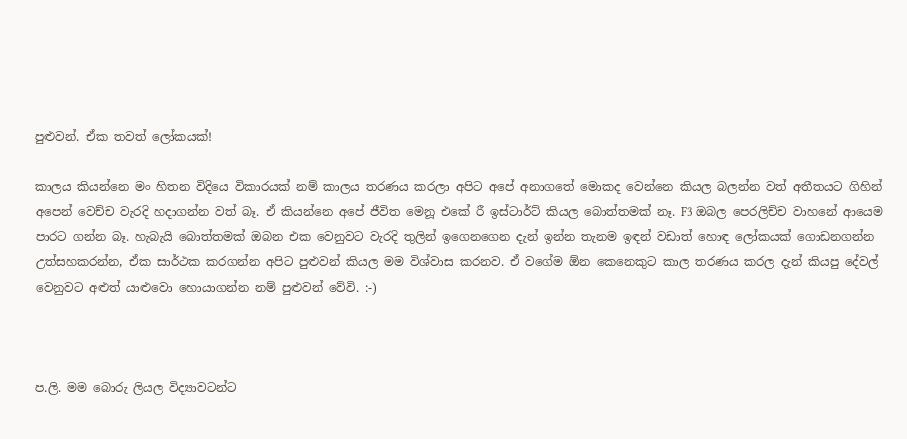පුළුවන්. ඒක තවත් ලෝකයක්!

කාලය කියන්නෙ මං හිතන විදියෙ විකාරයක් නම් කාලය තරණය කරලා අපිට අපේ අනාගතේ මොකද වෙන්නෙ කියල බලන්න වත් අතීතයට ගිහින් අපෙන් වෙච්ච වැරදි හදාගන්න වත් බෑ. ඒ කියන්නෙ අපේ ජීවිත මෙනූ එකේ රී ඉස්ටාර්ට් කියල බොත්තමක් නෑ. F3 ඔබල පෙරලිච්ච වාහනේ ආයෙම පාරට ගන්න බෑ. හැබැයි බොත්තමක් ඔබන එක වෙනුවට වැරදි තුලින් ඉගෙනගෙන දැන් ඉන්න තැනම ඉඳන් වඩාත් හොඳ ලෝකයක් ගොඩනගන්න උත්සහකරන්න, ඒක සාර්ථක කරගන්න අපිට පුළුවන් කියල මම විශ්වාස කරනව. ඒ වගේම ඕන කෙනෙකුට කාල තරණය කරල දැන් කියපු දේවල් වෙනුවට අළුත් යාළුවො හොයාගන්න නම් පුළුවන් වේවි. :-)



ප.ලි. මම බොරු ලියල විද්‍යාවටන්ට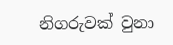නිගරුවක් වුනා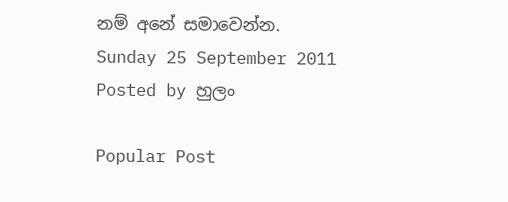නම් අනේ සමාවෙන්න.
Sunday 25 September 2011
Posted by හුලං

Popular Post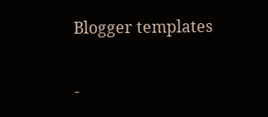Blogger templates

-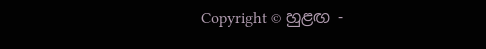Copyright © හුළඟ -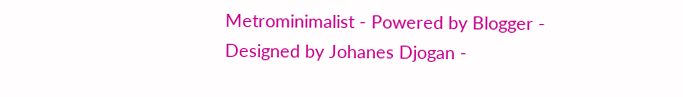Metrominimalist - Powered by Blogger - Designed by Johanes Djogan -